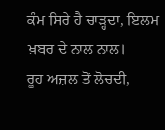ਕੰਮ ਸਿਰੇ ਹੈ ਚਾੜ੍ਹਦਾ, ਇਲਮ ਖ਼ਬਰ ਦੇ ਨਾਲ ਨਾਲ।
ਰੂਹ ਅਜ਼ਲ ਤੋਂ ਲੋਚਦੀ,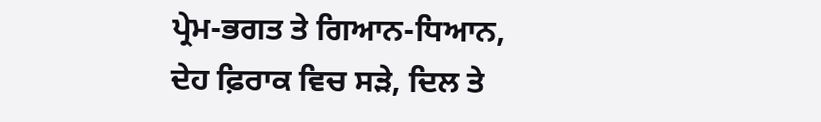ਪ੍ਰੇਮ-ਭਗਤ ਤੇ ਗਿਆਨ-ਧਿਆਨ,
ਦੇਹ ਫ਼ਿਰਾਕ ਵਿਚ ਸੜੇ, ਦਿਲ ਤੇ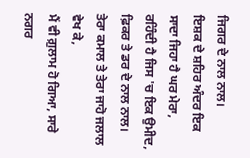ਜਿਗਰ ਦੇ ਨਾਲ ਨਾਲ।
ਇਸ਼ਕ ਦੇ ਸ਼ਹਿਰ ਅੰਦਰ ਇਕ ਸਾਦਾ ਜਿਹਾ ਹੈ ਘਰ ਮੇਰਾ,
ਰਹਿੰਦੀ ਹੈ ਜਿਸ 'ਚ ਇਕ ਉਮੀਦ, ਫ਼ਿਕਰ ਤੇ ਡਰ ਦੇ ਨਾਲ ਨਾਲ।
ਤੇਰਾ ਕਮਾਲ ਤੇ ਤੇਰਾ ਜਾਹੋ ਜਲਾਲ ਵੇਖ ਕੇ,
ਮੈਂ ਵੀ ਗ਼ੁਲਾਮ ਹੋ ਗਿਆ, ਸਾਰੇ ਨਗਰ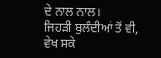ਦੇ ਨਾਲ ਨਾਲ।
ਜਿਹੜੀ ਬੁਲੰਦੀਆਂ ਤੋਂ ਵੀ, ਵੇਖ ਸਕੇ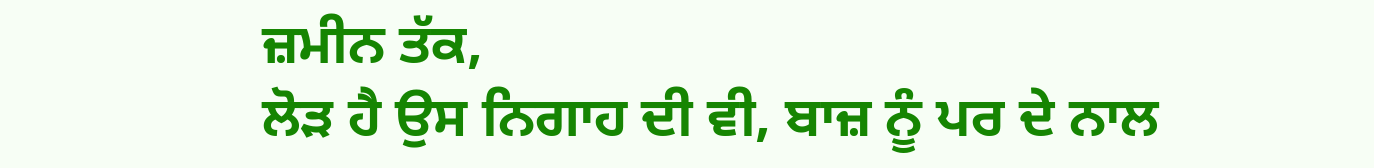ਜ਼ਮੀਨ ਤੱਕ,
ਲੋੜ ਹੈ ਉਸ ਨਿਗਾਹ ਦੀ ਵੀ, ਬਾਜ਼ ਨੂੰ ਪਰ ਦੇ ਨਾਲ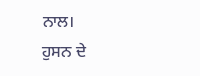ਨਾਲ।
ਹੁਸਨ ਦੇ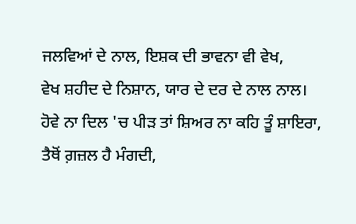ਜਲਵਿਆਂ ਦੇ ਨਾਲ, ਇਸ਼ਕ ਦੀ ਭਾਵਨਾ ਵੀ ਵੇਖ,
ਵੇਖ ਸ਼ਹੀਦ ਦੇ ਨਿਸ਼ਾਨ, ਯਾਰ ਦੇ ਦਰ ਦੇ ਨਾਲ ਨਾਲ।
ਹੋਵੇ ਨਾ ਦਿਲ 'ਚ ਪੀੜ ਤਾਂ ਸ਼ਿਅਰ ਨਾ ਕਹਿ ਤੂੰ ਸ਼ਾਇਰਾ,
ਤੈਥੋਂ ਗ਼ਜ਼ਲ ਹੈ ਮੰਗਦੀ,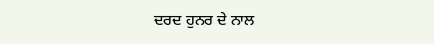ਦਰਦ ਹੁਨਰ ਦੇ ਨਾਲ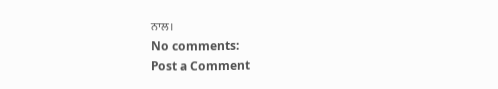ਨਾਲ।
No comments:
Post a Comment